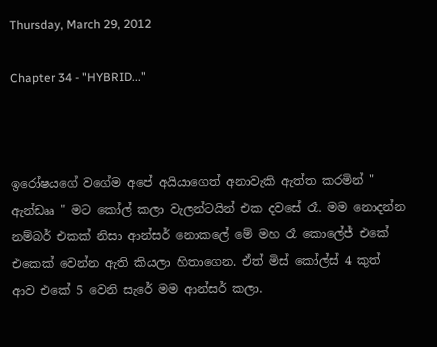Thursday, March 29, 2012

Chapter 34 - "HYBRID..."



ඉරෝෂයගේ වගේම අපේ අයියාගෙත් අනාවැකි ඇත්ත කරමින් " ඇන්ඩෲ " මට කෝල් කලා වැලන්ටයින් එක දවසේ රෑ. මම නොදන්න නම්බර් එකක් නිසා ආන්සර් නොකලේ මේ මහ රෑ කොලේජ් එකේ එකෙක් වෙන්න ඇති කියලා හිතාගෙන. ඒත් මිස් කෝල්ස් 4 කුත් ආව එකේ 5 වෙනි සැරේ මම ආන්සර් කලා.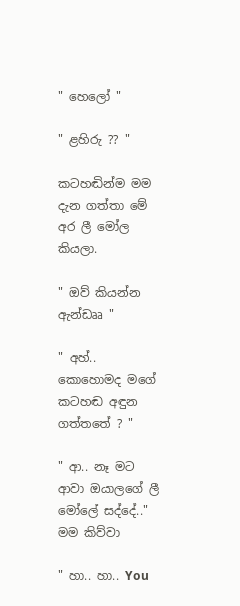" හෙලෝ "

" ළහිරු ?? "

කටහඬින්ම මම දැන ගත්තා මේ අර ලී මෝල කියලා.

" ඔව් කියන්න ඇන්ඩෲ "

" අහ්.. කොහොමද මගේ කටහඬ අඳුන ගත්තතේ ? "

" ආ.. නෑ මට ආවා ඔයාලගේ ලී මෝලේ සද්දේ.."
මම කිව්වා

" හා.. හා.. You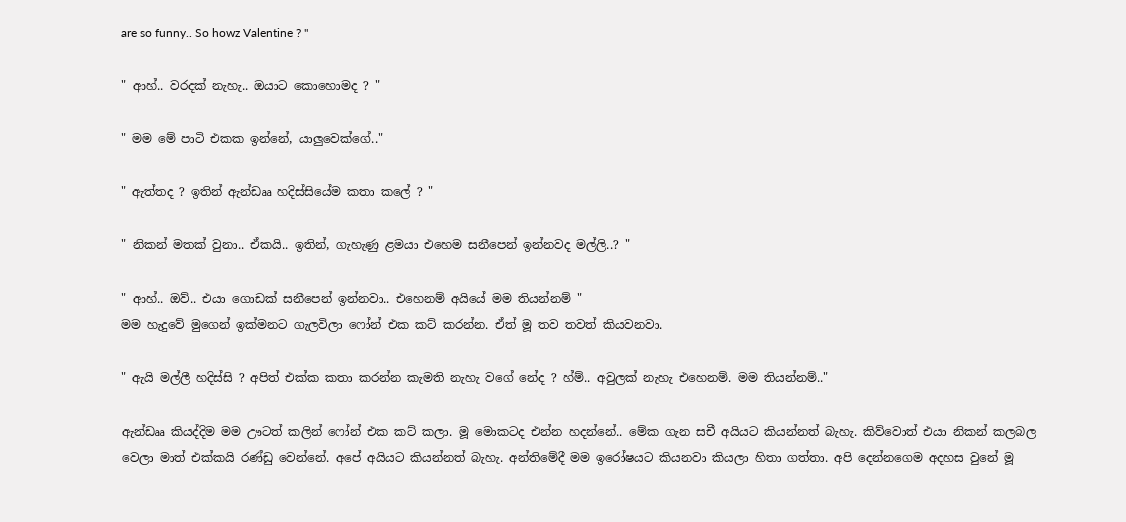are so funny.. So howz Valentine ? "

" ආහ්.. වරදක් නැහැ.. ඔයාට කොහොමද ? "

" මම මේ පාටි එකක ඉන්නේ, යාලුවෙක්ගේ.."

" ඇත්තද ? ඉතින් ඇන්ඩෲ හදිස්සියේම කතා කලේ ? "

" නිකන් මතක් වුනා.. ඒකයි.. ඉතින්, ගැහැණු ළමයා එහෙම සනීපෙන් ඉන්නවද මල්ලි..? "

" ආහ්.. ඔව්.. එයා ගොඩක් සනීපෙන් ඉන්නවා.. එහෙනම් අයියේ මම තියන්නම් "
මම හැදුවේ මුගෙන් ඉක්මනට ගැලවිලා ෆෝන් එක කට් කරන්න. ඒත් මූ තව තවත් කියවනවා.

" ඇයි මල්ලී හදිස්සි ? අපිත් එක්ක කතා කරන්න කැමති නැහැ වගේ නේද ? හ්ම්.. අවුලක් නැහැ එහෙනම්. මම තියන්නම්.."

ඇන්ඩෲ කියද්දිම මම ඌටත් කලින් ෆෝන් එක කට් කලා. මූ මොකටද එන්න හදන්නේ.. මේක ගැන සචී අයියට කියන්නත් බැහැ. කිව්වොත් එයා නිකන් කලබල වෙලා මාත් එක්කයි රණ්ඩු වෙන්නේ. අපේ අයියට කියන්නත් බැහැ. අන්තිමේදී මම ඉරෝෂයට කියනවා කියලා හිතා ගත්තා. අපි දෙන්නගෙම අදහස වුනේ මූ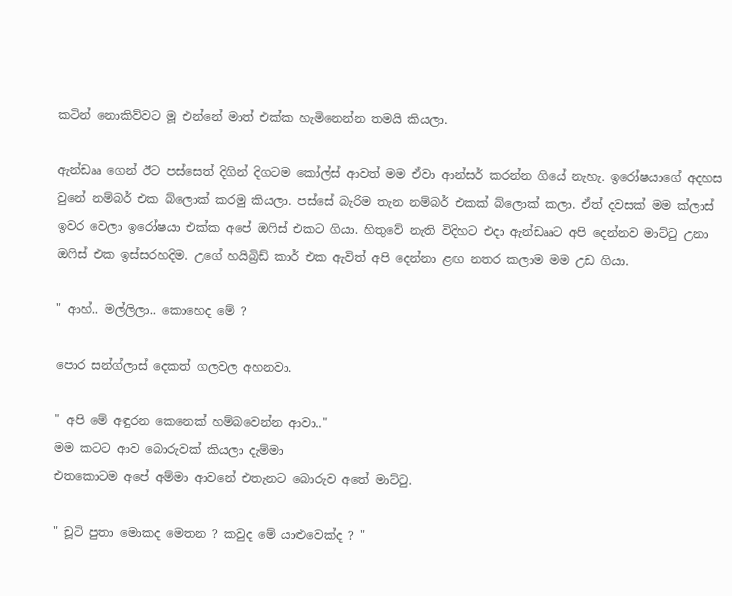කටින් නොකිව්වට මූ එන්නේ මාත් එක්ක හැමිනෙන්න තමයි කියලා.

ඇන්ඩෲ ගෙන් ඊට පස්සෙත් දිගින් දිගටම කෝල්ස් ආවත් මම ඒවා ආන්සර් කරන්න ගියේ නැහැ. ඉරෝෂයාගේ අදහස වුනේ නම්බර් එක බ්ලොක් කරමු කියලා. පස්සේ බැරිම තැන නම්බර් එකක් බ්ලොක් කලා. ඒත් දවසක් මම ක්ලාස් ඉවර වෙලා ඉරෝෂයා එක්ක අපේ ඔෆිස් එකට ගියා. හිතුවේ නැති විදිහට එදා ඇන්ඩෲට අපි දෙන්නව මාට්ටු උනා ඔෆිස් එක ඉස්සරහදිම. උගේ හයිබ්‍රිඩ් කාර් එක ඇවිත් අපි දෙන්නා ළඟ නතර කලාම මම උඩ ගියා.

" ආහ්.. මල්ලිලා.. කොහෙද මේ ?

පොර සන්ග්ලාස් දෙකත් ගලවල අහනවා.

" අපි මේ අඳුරන කෙනෙක් හම්බවෙන්න ආවා.."
මම කටට ආව බොරුවක් කියලා දැම්මා
එතකොටම අපේ අම්මා ආවනේ එතැනට බොරුව අතේ මාට්ටු.

" චූටි පුතා මොකද මෙතන ? කවුද මේ යාළුවෙක්ද ? "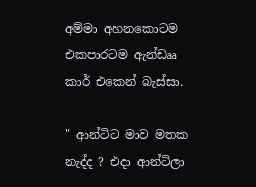අම්මා අහනකොටම එකපාරටම ඇන්ඩෲ කාර් එකෙන් බැස්සා.

" ආන්ටිට මාව මතක නැද්ද ? එදා ආන්ටිලා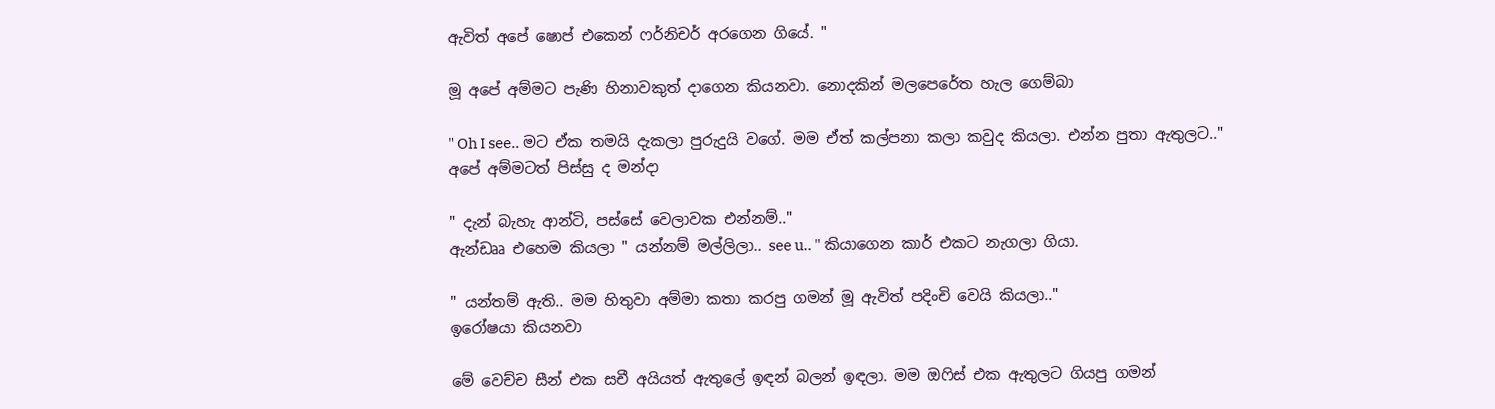ඇවිත් අපේ ෂොප් එකෙන් ෆර්නිචර් අරගෙන ගියේ. "

මූ අපේ අම්මට පැණි හිනාවකුත් දාගෙන කියනවා. නොදකින් මලපෙරේත හැල ගෙම්බා

" Oh I see.. මට ඒක තමයි දැකලා පුරුදුයි වගේ. මම ඒත් කල්පනා කලා කවුද කියලා. එන්න පුතා ඇතුලට.."
අපේ අම්මටත් පිස්සු ද මන්දා

" දැන් බැහැ ආන්ටි, පස්සේ වෙලාවක එන්නම්.."
ඇන්ඩෲ එහෙම කියලා " යන්නම් මල්ලිලා.. see u.. " කියාගෙන කාර් එකට නැගලා ගියා.

" යන්තම් ඇති.. මම හිතුවා අම්මා කතා කරපු ගමන් මූ ඇවිත් පදිංචි වෙයි කියලා.."
ඉරෝෂයා කියනවා

මේ වෙච්ච සීන් එක සචී අයියත් ඇතුලේ ඉඳන් බලන් ඉඳලා. මම ඔෆිස් එක ඇතුලට ගියපු ගමන්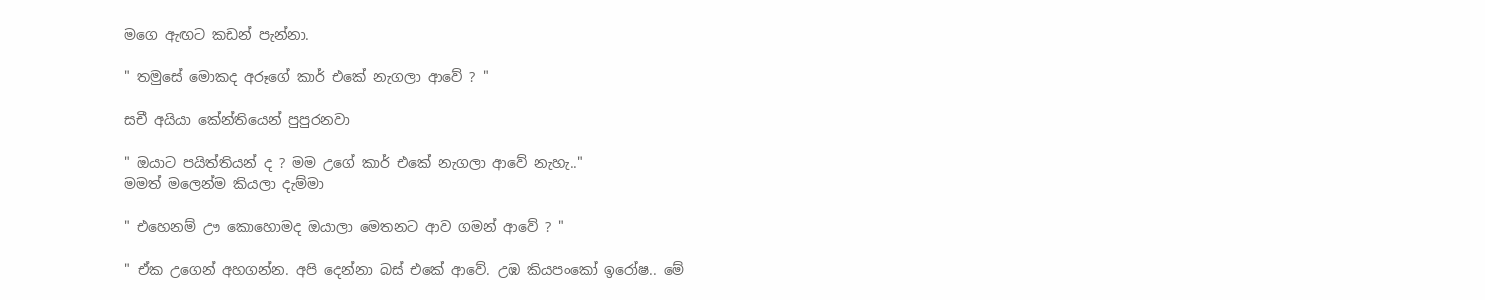මගෙ ඇඟට කඩන් පැන්නා.

" තමුසේ මොකද අරූගේ කාර් එකේ නැගලා ආවේ ? "

සචී අයියා කේන්තියෙන් පුපුරනවා

" ඔයාට පයිත්තියන් ද ? මම උගේ කාර් එකේ නැගලා ආවේ නැහැ.."
මමත් මලෙන්ම කියලා දැම්මා

" එහෙනම් ඌ කොහොමද ඔයාලා මෙතනට ආව ගමන් ආවේ ? "

" ඒක උගෙන් අහගන්න. අපි දෙන්නා බස් එකේ ආවේ. උඹ කියපංකෝ ඉරෝෂ.. මේ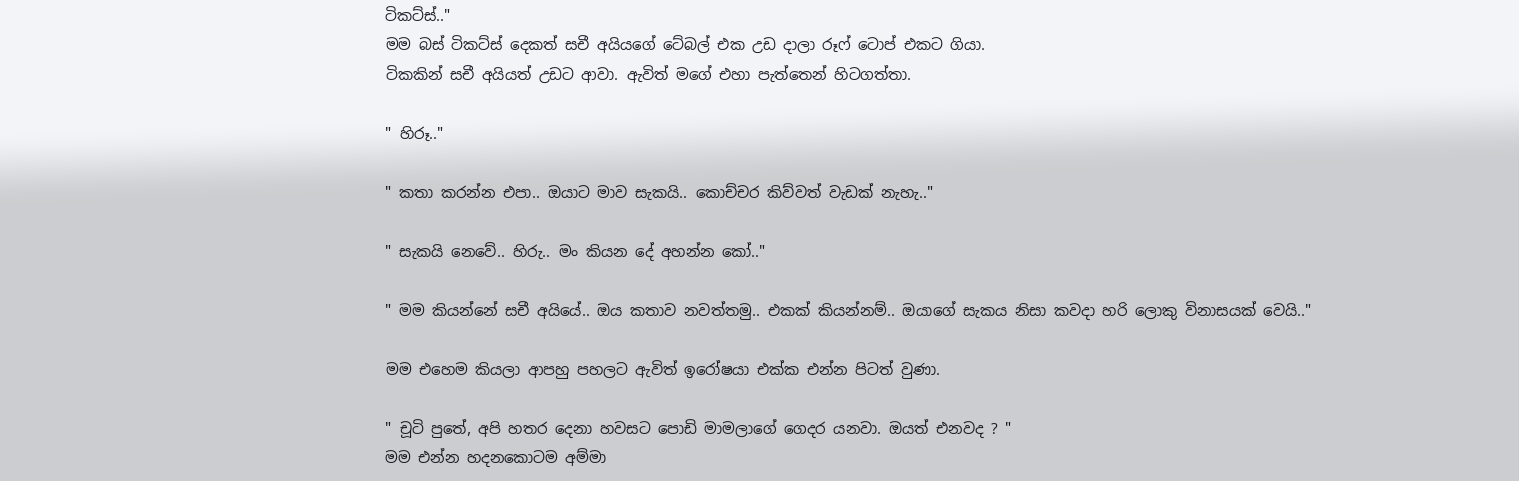ටිකට්ස්.."
මම බස් ටිකට්ස් දෙකත් සචී අයියගේ ටේබල් එක උඩ දාලා රූෆ් ටොප් එකට ගියා.
ටිකකින් සචී අයියත් උඩට ආවා. ඇවිත් මගේ එහා පැත්තෙන් හිටගත්තා.

" හිරූ.."

" කතා කරන්න එපා.. ඔයාට මාව සැකයි.. කොච්චර කිව්වත් වැඩක් නැහැ.."

" සැකයි නෙවේ.. හිරු.. මං කියන දේ අහන්න කෝ.."

" මම කියන්නේ සචී අයියේ.. ඔය කතාව නවත්තමු.. එකක් කියන්නම්.. ඔයාගේ සැකය නිසා කවදා හරි ලොකු විනාසයක් වෙයි.."

මම එහෙම කියලා ආපහු පහලට ඇවිත් ඉරෝෂයා එක්ක එන්න පිටත් වුණා.

" චූටි පුතේ, අපි හතර දෙනා හවසට පොඩි මාමලාගේ ගෙදර යනවා. ඔයත් එනවද ? "
මම එන්න හදනකොටම අම්මා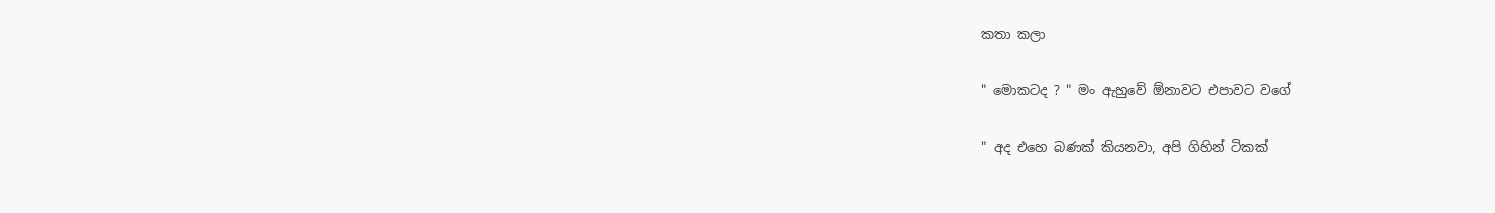කතා කලා

" මොකටද ? " මං ඇහුවේ ඕනාවට එපාවට වගේ

" අද එහෙ බණක් කියනවා, අපි ගිහින් ටිකක්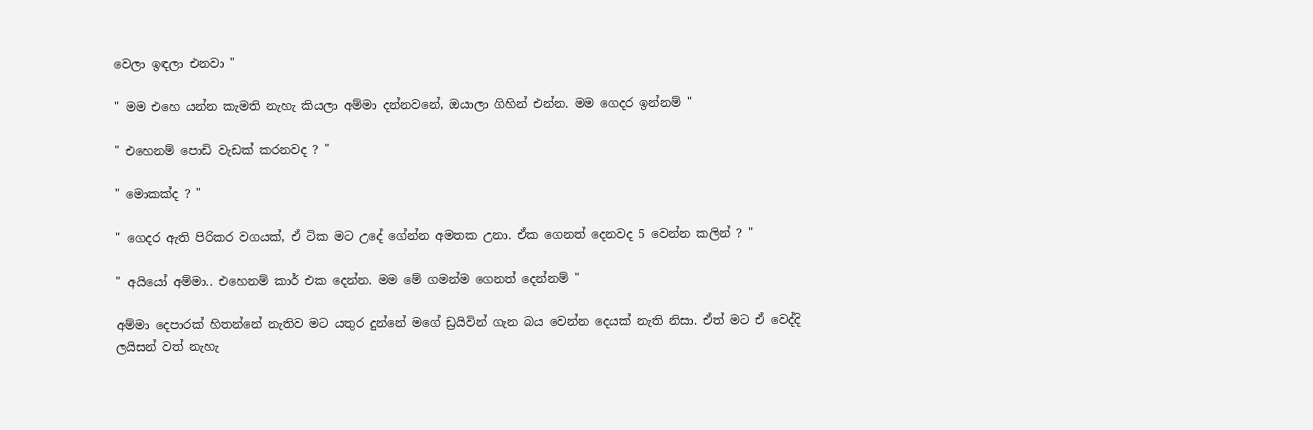වෙලා ඉඳලා එනවා "

" මම එහෙ යන්න කැමති නැහැ කියලා අම්මා දන්නවනේ, ඔයාලා ගිහින් එන්න. මම ගෙදර ඉන්නම් "

" එහෙනම් පොඩි වැඩක් කරනවද ? "

" මොකක්ද ? "

" ගෙදර ඇති පිරිකර වගයක්, ඒ ටික මට උදේ ගේන්න අමතක උනා. ඒක ගෙනත් දෙනවද 5 වෙන්න කලින් ? "

" අයියෝ අම්මා.. එහෙනම් කාර් එක දෙන්න. මම මේ ගමන්ම ගෙනත් දෙන්නම් "

අම්මා දෙපාරක් හිතන්නේ නැතිව මට යතුර දුන්නේ මගේ ඩ්‍රයිවින් ගැන බය වෙන්න දෙයක් නැති නිසා. ඒත් මට ඒ වෙද්දි ලයිසන් වත් නැහැ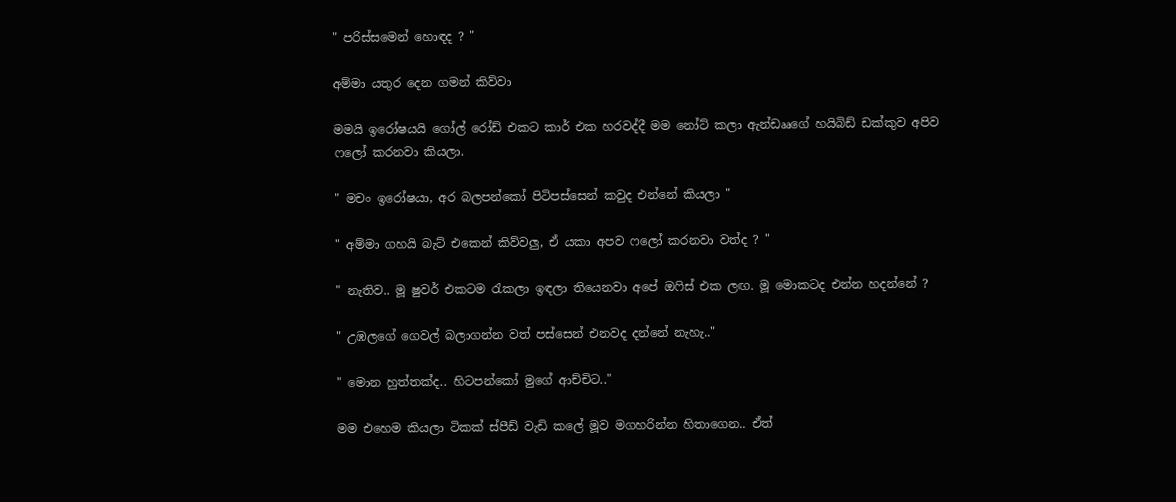" පරිස්සමෙන් හොඳද ? "

අම්මා යතුර දෙන ගමන් කිව්වා

මමයි ඉරෝෂයයි ගෝල් රෝඩ් එකට කාර් එක හරවද්දී මම නෝට් කලා ඇන්ඩෲගේ හයිබිඩ් ඩක්කුව අපිව ෆලෝ කරනවා කියලා.

" මචං ඉරෝෂයා, අර බලපන්කෝ පිටිපස්සෙන් කවුද එන්නේ කියලා "

" අම්මා ගහයි බැට් එකෙන් කිව්වලු, ඒ යකා අපව ෆලෝ කරනවා වත්ද ? "

" නැතිව.. මූ ෂුවර් එකටම රැකලා ඉඳලා තියෙනවා අපේ ඔෆිස් එක ලඟ. මූ මොකටද එන්න හදන්නේ ?

" උඹලගේ ගෙවල් බලාගන්න වත් පස්සෙන් එනවද දන්නේ නැහැ.."

" මොන හුත්තක්ද.. හිටපන්කෝ මුගේ ආච්චිට.."

මම එහෙම කියලා ටිකක් ස්පීඩ් වැඩි කලේ මූව මගහරින්න හිතාගෙන.. ඒත්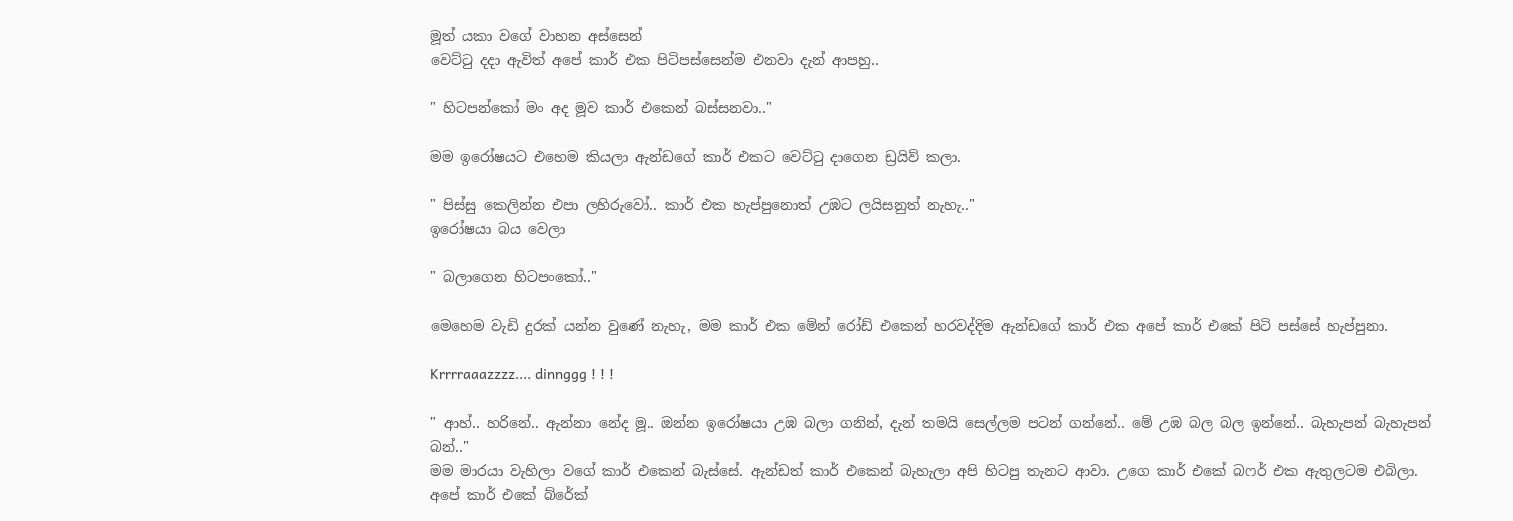මූත් යකා වගේ වාහන අස්සෙන්
වෙට්ටු දදා ඇවිත් අපේ කාර් එක පිටිපස්සෙන්ම එනවා දැන් ආපහු..

" හිටපන්කෝ මං අද මූව කාර් එකෙන් බස්සනවා.."

මම ඉරෝෂයට එහෙම කියලා ඇන්ඩගේ කාර් එකට වෙට්ටු දාගෙන ඩ්‍රයිව් කලා.

" පිස්සු කෙලින්න එපා ලහිරුවෝ.. කාර් එක හැප්පුනොත් උඹට ලයිසනුත් නැහැ.."
ඉරෝෂයා බය වෙලා

" බලාගෙන හිටපංකෝ.."

මෙහෙම වැඩි දුරක් යන්න වුණේ නැහැ, මම කාර් එක මේන් රෝඩ් එකෙන් හරවද්දිම ඇන්ඩගේ කාර් එක අපේ කාර් එකේ පිටි පස්සේ හැප්පුනා.

Krrrraaazzzz.... dinnggg ! ! !

" ආහ්.. හරිනේ.. ඇන්නා නේද මූ.. ඔන්න ඉරෝෂයා උඹ බලා ගනින්, දැන් තමයි සෙල්ලම පටන් ගන්නේ.. මේ උඹ බල බල ඉන්නේ.. බැහැපන් බැහැපන් බන්.."
මම මාරයා වැහිලා වගේ කාර් එකෙන් බැස්සේ. ඇන්ඩත් කාර් එකෙන් බැහැලා අපි හිටපු තැනට ආවා. උගෙ කාර් එකේ බෆර් එක ඇතුලටම එබිලා. අපේ කාර් එකේ බ්රේක්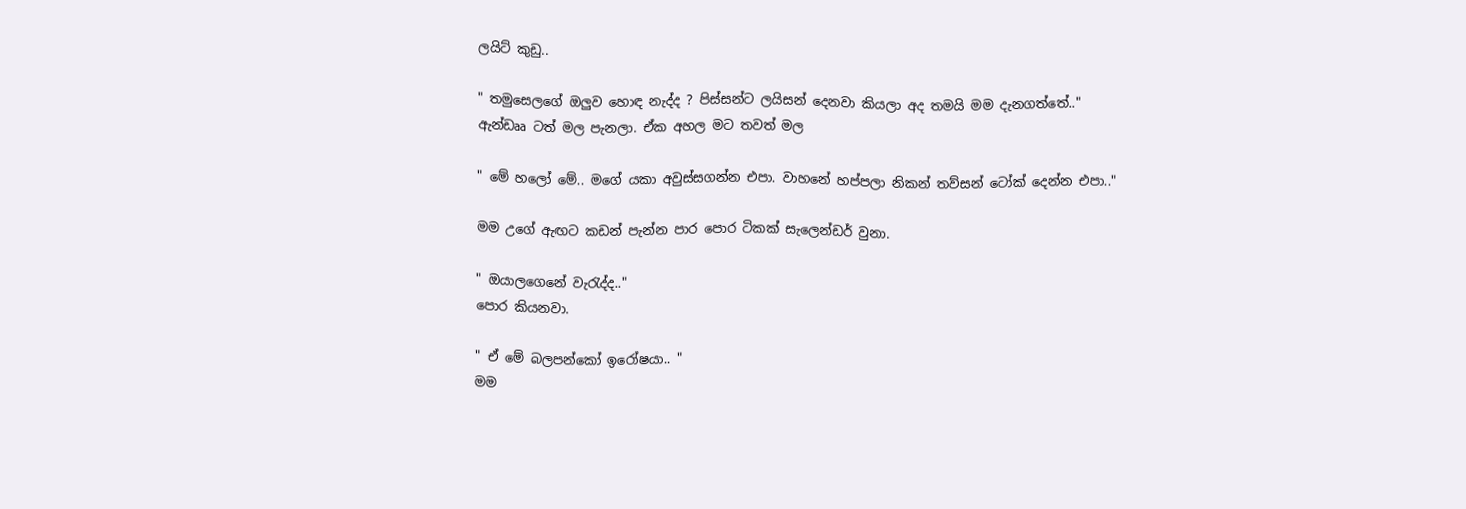ලයිට් කුඩු..

" තමුසෙලගේ ඔලුව හොඳ නැද්ද ? පිස්සන්ට ලයිසන් දෙනවා කියලා අද තමයි මම දැනගත්තේ.."
ඇන්ඩෲ ටත් මල පැනලා. ඒක අහල මට තවත් මල

" මේ හලෝ මේ.. මගේ යකා අවුස්සගන්න එපා. වාහනේ හප්පලා නිකන් තව්සන් ටෝක් දෙන්න එපා.."

මම උගේ ඇඟට කඩන් පැන්න පාර පොර ටිකක් සැලෙන්ඩර් වුනා.

" ඔයාලගෙනේ වැරැද්ද.."
පොර කියනවා.

" ඒ මේ බලපන්කෝ ඉරෝෂයා.. "
මම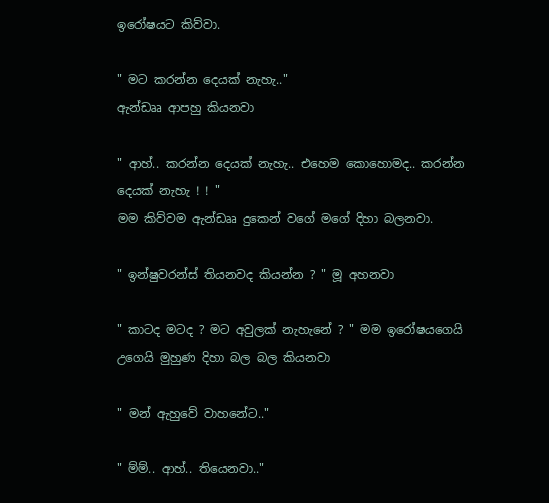ඉරෝෂයට කිව්වා.

" මට කරන්න දෙයක් නැහැ.."
ඇන්ඩෲ ආපහු කියනවා

" ආහ්.. කරන්න දෙයක් නැහැ.. එහෙම කොහොමද.. කරන්න දෙයක් නැහැ ! ! "
මම කිව්වම ඇන්ඩෲ දුකෙන් වගේ මගේ දිහා බලනවා.

" ඉන්ෂුවරන්ස් තියනවද කියන්න ? " මූ අහනවා

" කාටද මටද ? මට අවුලක් නැහැනේ ? " මම ඉරෝෂයගෙයි උගෙයි මුහුණ දිහා බල බල කියනවා

" මන් ඇහුවේ වාහනේට.."

" ම්ම්.. ආහ්.. තියෙනවා.."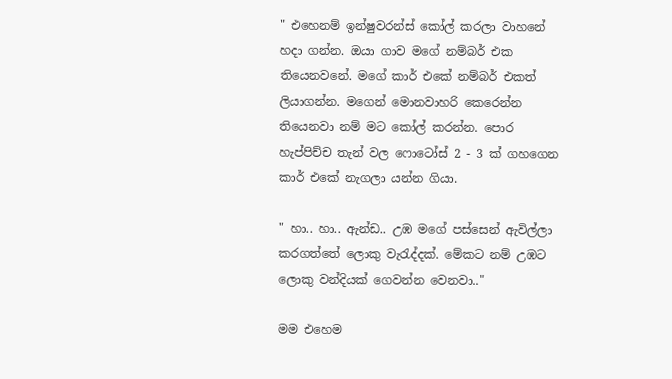" එහෙනම් ඉන්ෂුවරන්ස් කෝල් කරලා වාහනේ හදා ගන්න. ඔයා ගාව මගේ නම්බර් එක තියෙනවනේ. මගේ කාර් එකේ නම්බර් එකත් ලියාගන්න. මගෙන් මොනවාහරි කෙරෙන්න තියෙනවා නම් මට කෝල් කරන්න. පොර හැප්පිච්ච තැන් වල ෆොටෝස් 2 - 3 ක් ගහගෙන කාර් එකේ නැගලා යන්න ගියා.

" හා.. හා.. ඇන්ඩ.. උඹ මගේ පස්සෙන් ඇවිල්ලා කරගත්තේ ලොකු වැරැද්දක්. මේකට නම් උඹට ලොකු වන්දියක් ගෙවන්න වෙනවා.."

මම එහෙම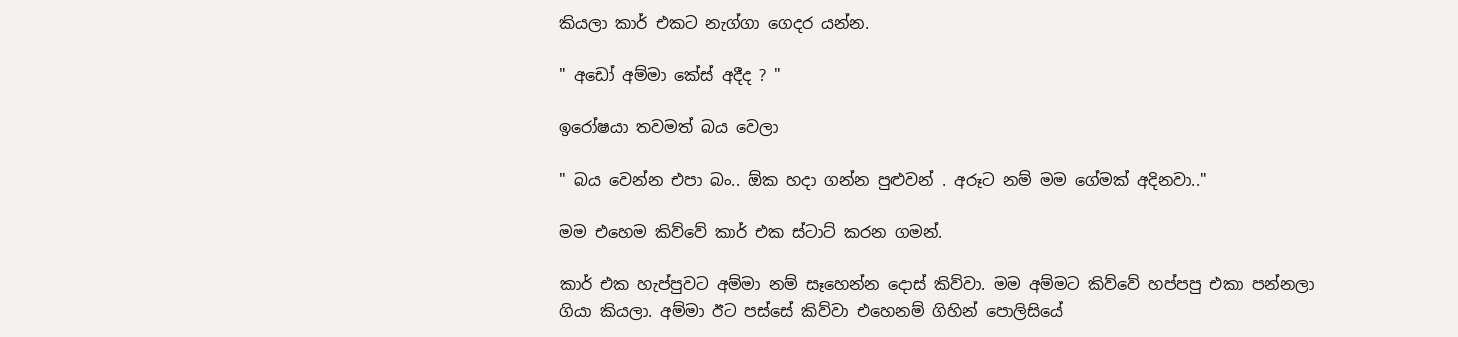කියලා කාර් එකට නැග්ගා ගෙදර යන්න.

" අඩෝ අම්මා කේස් අදීද ? "

ඉරෝෂයා තවමත් බය වෙලා

" බය වෙන්න එපා බං.. ඕක හදා ගන්න පුළුවන් . අරූට නම් මම ගේමක් අදිනවා.."

මම එහෙම කිව්වේ කාර් එක ස්ටාට් කරන ගමන්.

කාර් එක හැප්පුවට අම්මා නම් සෑහෙන්න දොස් කිව්වා. මම අම්මට කිව්වේ හප්පපු එකා පන්නලා ගියා කියලා. අම්මා ඊට පස්සේ කිව්වා එහෙනම් ගිහින් පොලිසියේ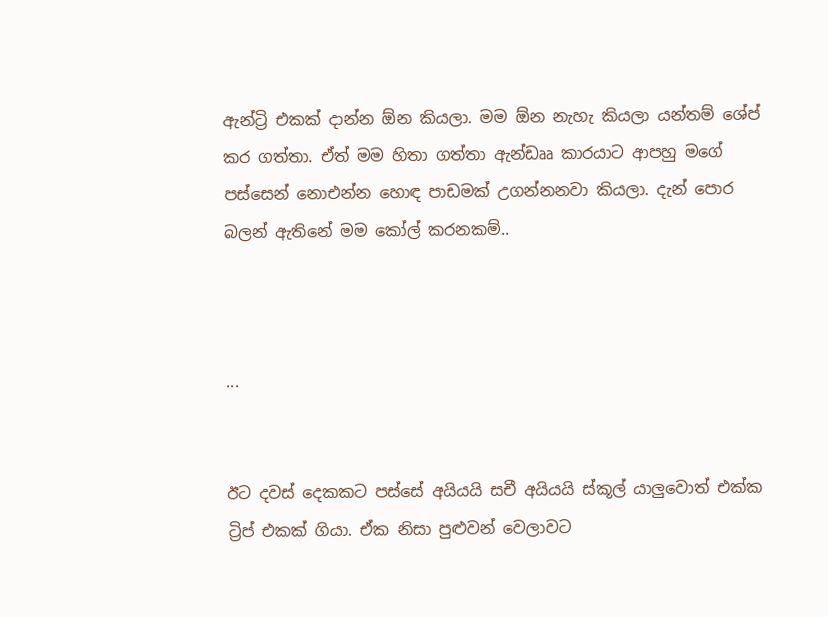ඇන්ට්‍රි එකක් දාන්න ඕන කියලා. මම ඕන නැහැ කියලා යන්තම් ශේප් කර ගත්තා. ඒත් මම හිතා ගත්තා ඇන්ඩෲ කාරයාට ආපහු මගේ පස්සෙන් නොඑන්න හොඳ පාඩමක් උගන්නනවා කියලා. දැන් පොර බලන් ඇතිනේ මම කෝල් කරනකම්..



...


ඊට දවස් දෙකකට පස්සේ අයියයි සචී අයියයි ස්කූල් යාලුවොත් එක්ක ට්‍රිප් එකක් ගියා. ඒක නිසා පුළුවන් වෙලාවට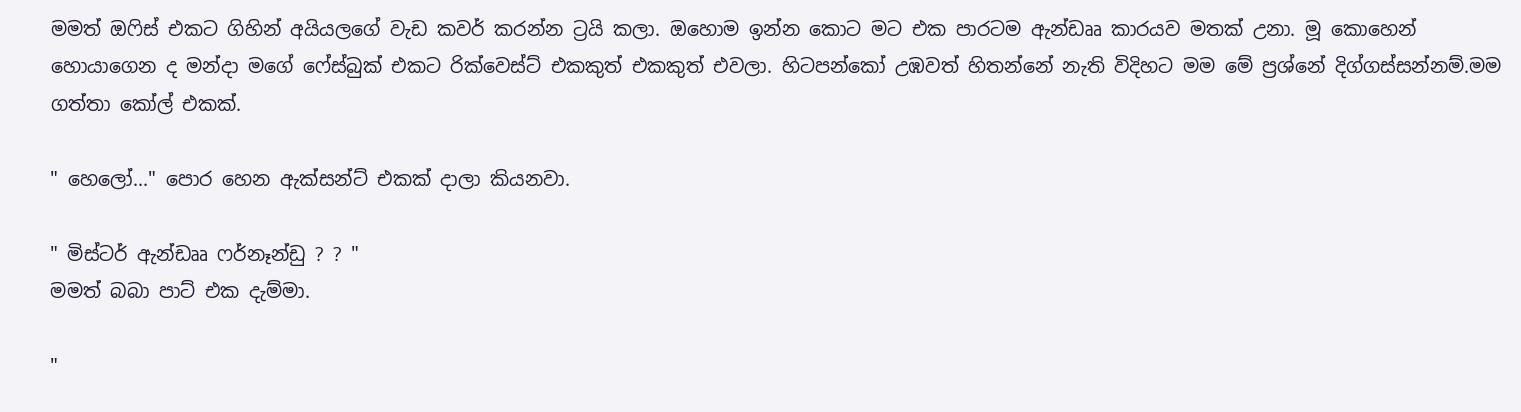මමත් ඔෆිස් එකට ගිහින් අයියලගේ වැඩ කවර් කරන්න ට්‍රයි කලා. ඔහොම ඉන්න කොට මට එක පාරටම ඇන්ඩෲ කාරයව මතක් උනා. මූ කොහෙන් හොයාගෙන ද මන්දා මගේ ෆේස්බුක් එකට රික්වෙස්ට් එකකුත් එකකුත් එවලා. හිටපන්කෝ උඹවත් හිතන්නේ නැති විදිහට මම මේ ප්‍රශ්නේ දිග්ගස්සන්නම්.මම ගත්තා කෝල් එකක්.

" හෙලෝ..." පොර හෙන ඇක්සන්ට් එකක් දාලා කියනවා.

" මිස්ටර් ඇන්ඩෲ ෆර්නෑන්ඩු ? ? "
මමත් බබා පාට් එක දැම්මා.

"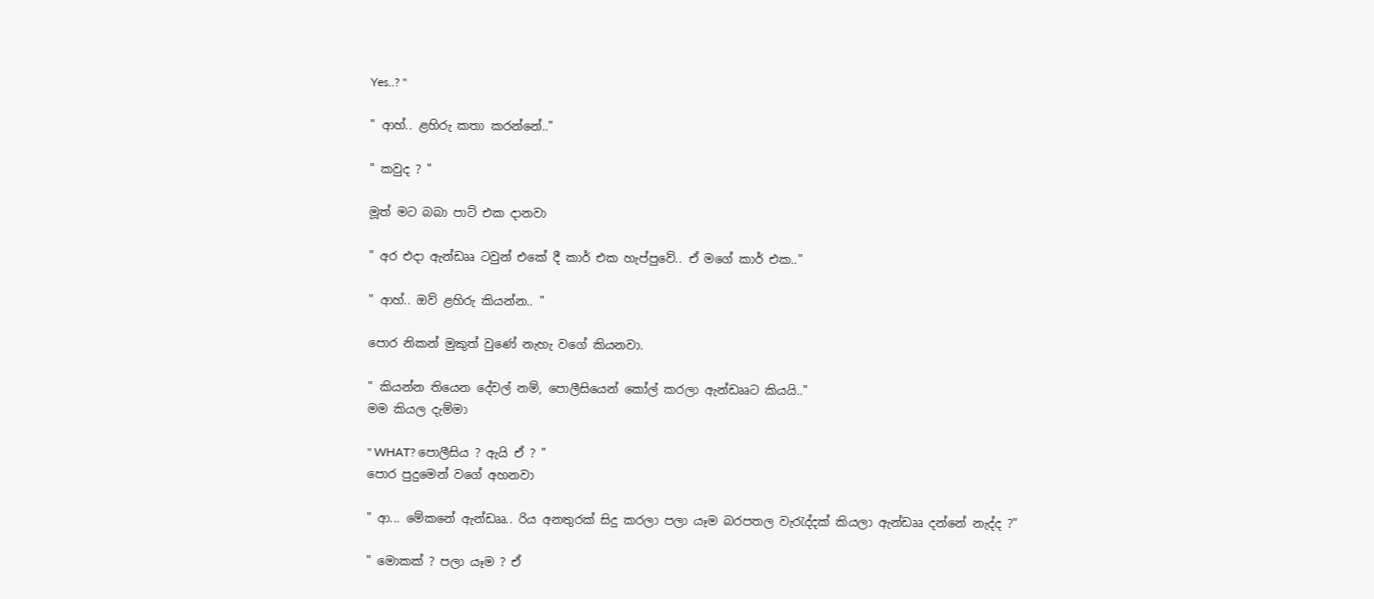Yes..? "

" ආහ්.. ළහිරු කතා කරන්නේ.."

" කවුද ? "

මූත් මට බබා පාට් එක දානවා

" අර එදා ඇන්ඩෲ ටවුන් එකේ දී කාර් එක හැප්පුවේ.. ඒ මගේ කාර් එක.."

" ආහ්.. ඔව් ළහිරු කියන්න.. "

පොර නිකන් මුකුත් වුණේ නැහැ වගේ කියනවා.

" කියන්න තියෙන දේවල් නම්, පොලීසියෙන් කෝල් කරලා ඇන්ඩෲට කියයි.."
මම කියල දැම්මා

" WHAT? පොලීසිය ? ඇයි ඒ ? "
පොර පුදුමෙන් වගේ අහනවා

" ආ... මේකනේ ඇන්ඩෲ.. රිය අනතුරක් සිදු කරලා පලා යෑම බරපතල වැරැද්දක් කියලා ඇන්ඩෲ දන්නේ නැද්ද ?"

" මොකක් ? පලා යෑම ? ඒ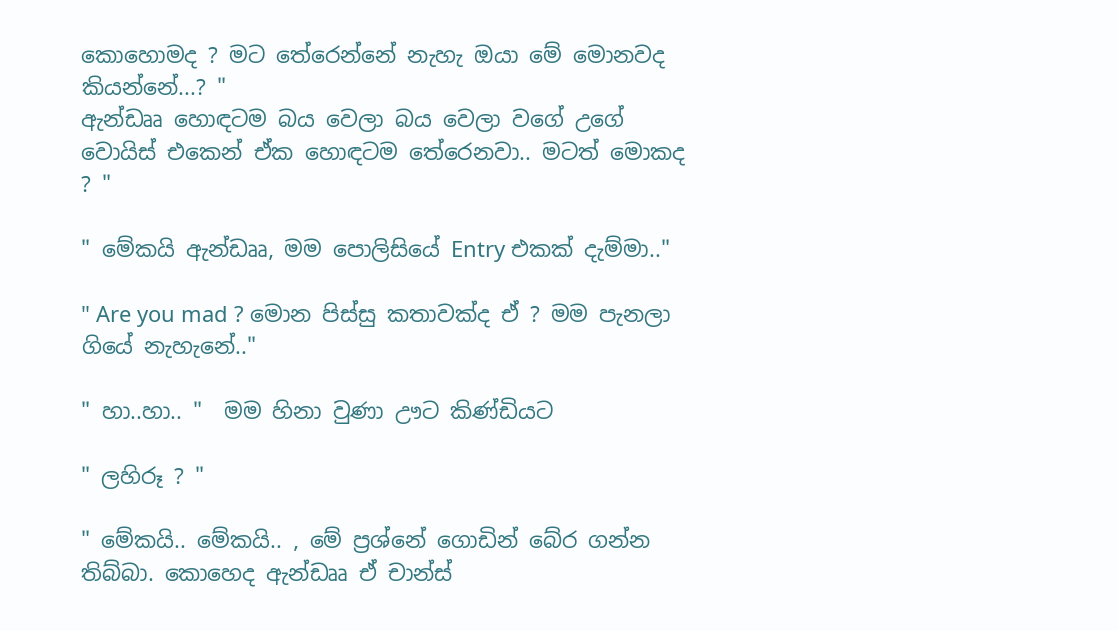කොහොමද ? මට තේරෙන්නේ නැහැ ඔයා මේ මොනවද කියන්නේ...? "
ඇන්ඩෲ හොඳටම බය වෙලා බය වෙලා වගේ උගේ වොයිස් එකෙන් ඒක හොඳටම තේරෙනවා.. මටත් මොකද ? "

" මේකයි ඇන්ඩෲ, මම පොලිසියේ Entry එකක් දැම්මා.."

" Are you mad ? මොන පිස්සු කතාවක්ද ඒ ? මම පැනලා ගියේ නැහැනේ.."

" හා..හා.. "  මම හිනා වුණා ඌට කිණ්ඩියට

" ලහිරූ ? "

" මේකයි.. මේකයි.. , මේ ප්‍රශ්නේ ගොඩින් බේර ගන්න තිබ්බා. කොහෙද ඇන්ඩෲ ඒ චාන්ස්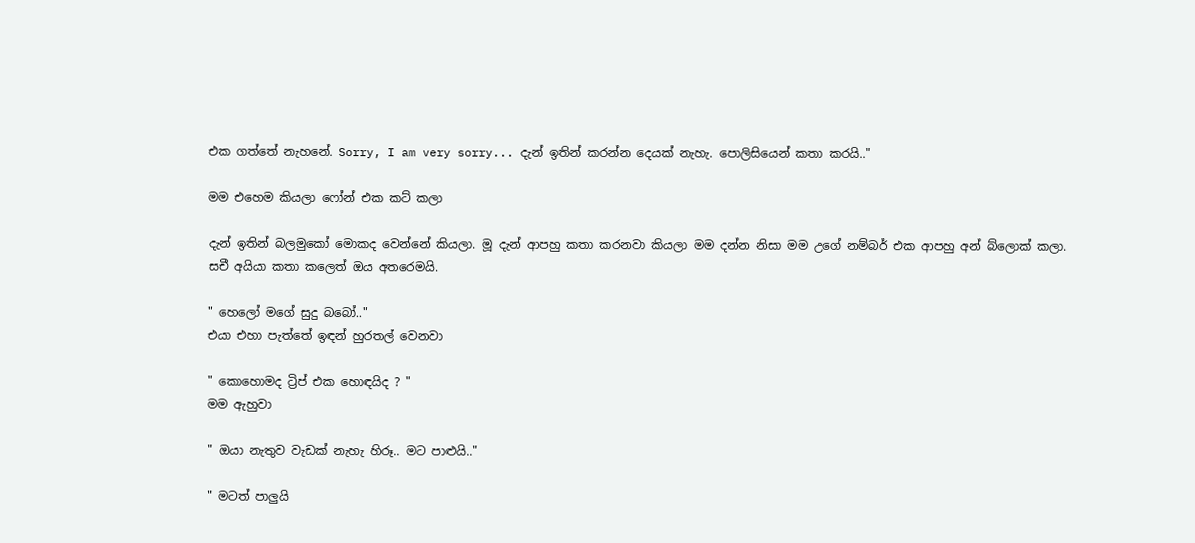එක ගත්තේ නැහනේ. Sorry, I am very sorry... දැන් ඉතින් කරන්න දෙයක් නැහැ. පොලිසියෙන් කතා කරයි.."

මම එහෙම කියලා ෆෝන් එක කට් කලා

දැන් ඉතින් බලමුකෝ මොකද වෙන්නේ කියලා. මූ දැන් ආපහු කතා කරනවා කියලා මම දන්න නිසා මම උගේ නම්බර් එක ආපහු අන් බ්ලොක් කලා. සචී අයියා කතා කලෙත් ඔය අතරෙමයි.

" හෙලෝ මගේ සුදු බබෝ.."
එයා එහා පැත්තේ ඉඳන් හුරතල් වෙනවා

" කොහොමද ට්‍රිප් එක හොඳයිද ? "
මම ඇහුවා

" ඔයා නැතුව වැඩක් නැහැ හිරූ.. මට පාළුයි.."

" මටත් පාලුයි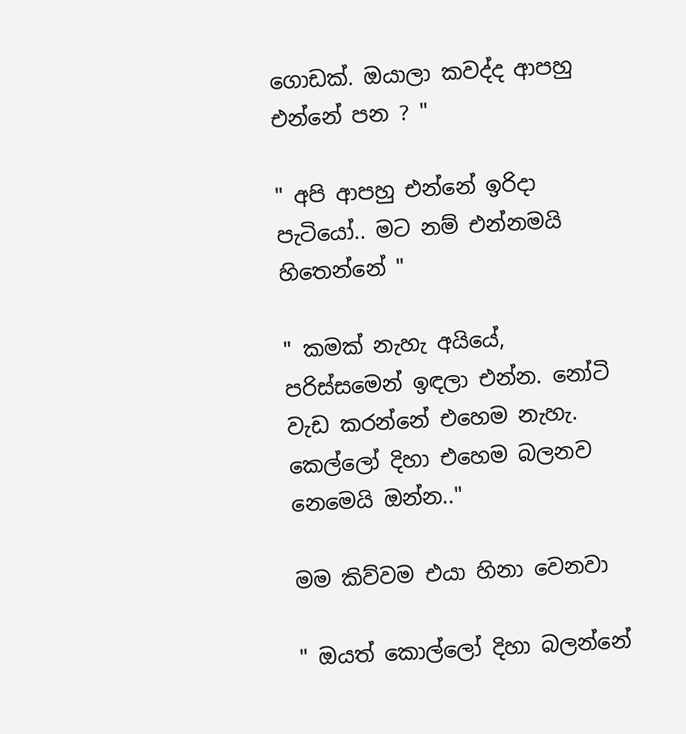ගොඩක්. ඔයාලා කවද්ද ආපහු එන්නේ පන ? "

" අපි ආපහු එන්නේ ඉරිදා පැටියෝ.. මට නම් එන්නමයි හිතෙන්නේ "

" කමක් නැහැ අයියේ, පරිස්සමෙන් ඉඳලා එන්න. නෝටි වැඩ කරන්නේ එහෙම නැහැ. කෙල්ලෝ දිහා එහෙම බලනව නෙමෙයි ඔන්න.."

මම කිව්වම එයා හිනා වෙනවා

" ඔයත් කොල්ලෝ දිහා බලන්නේ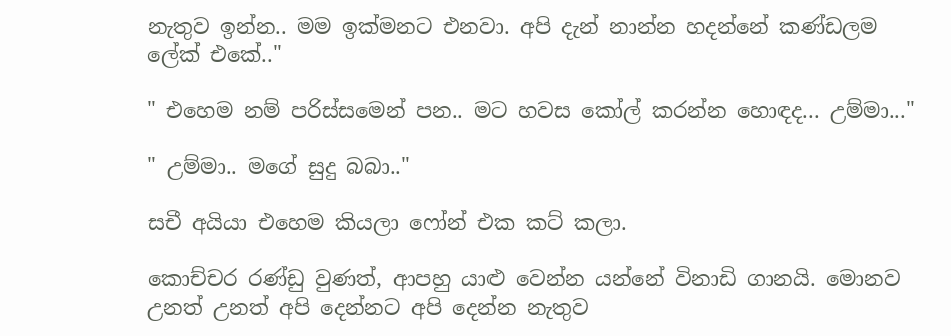නැතුව ඉන්න.. මම ඉක්මනට එනවා. අපි දැන් නාන්න හදන්නේ කණ්ඩලම ලේක් එකේ.."

" එහෙම නම් පරිස්සමෙන් පන.. මට හවස කෝල් කරන්න හොඳද... උම්මා..."

" උම්මා.. මගේ සුදු බබා.."

සචී අයියා එහෙම කියලා ෆෝන් එක කට් කලා.

කොච්චර රණ්ඩු වුණත්, ආපහු යාළු වෙන්න යන්නේ විනාඩි ගානයි. මොනව උනත් උනත් අපි දෙන්නට අපි දෙන්න නැතුව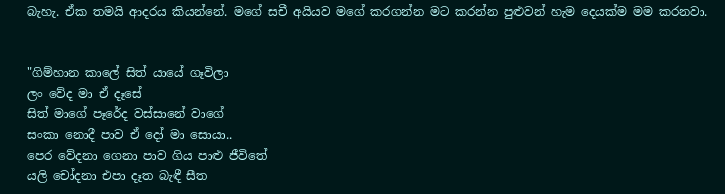බැහැ. ඒක තමයි ආදරය කියන්නේ. මගේ සචී අයියව මගේ කරගන්න මට කරන්න පුළුවන් හැම දෙයක්ම මම කරනවා.


"ගිම්හාන කාලේ සිත් යායේ ගෑවිලා
ලං වේද මා ඒ දෑසේ
සිත් මාගේ පෑරේද වස්සානේ වාගේ
සංකා නොදී පාව ඒ දෝ මා සොයා..
පෙර වේදනා ගෙනා පාව ගිය පාළු ජීවිතේ
යලි චෝදනා එපා දෑත බැඳී සීත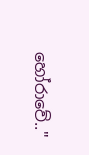හෝරාවේ.."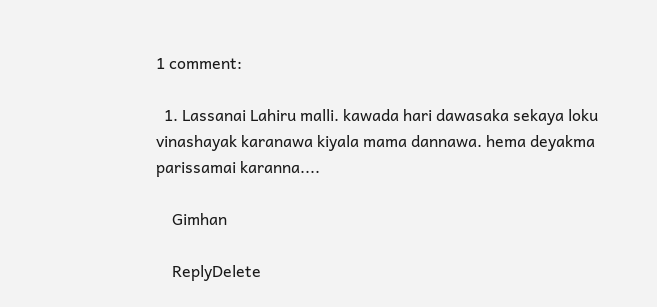1 comment:

  1. Lassanai Lahiru malli. kawada hari dawasaka sekaya loku vinashayak karanawa kiyala mama dannawa. hema deyakma parissamai karanna....

    Gimhan

    ReplyDelete